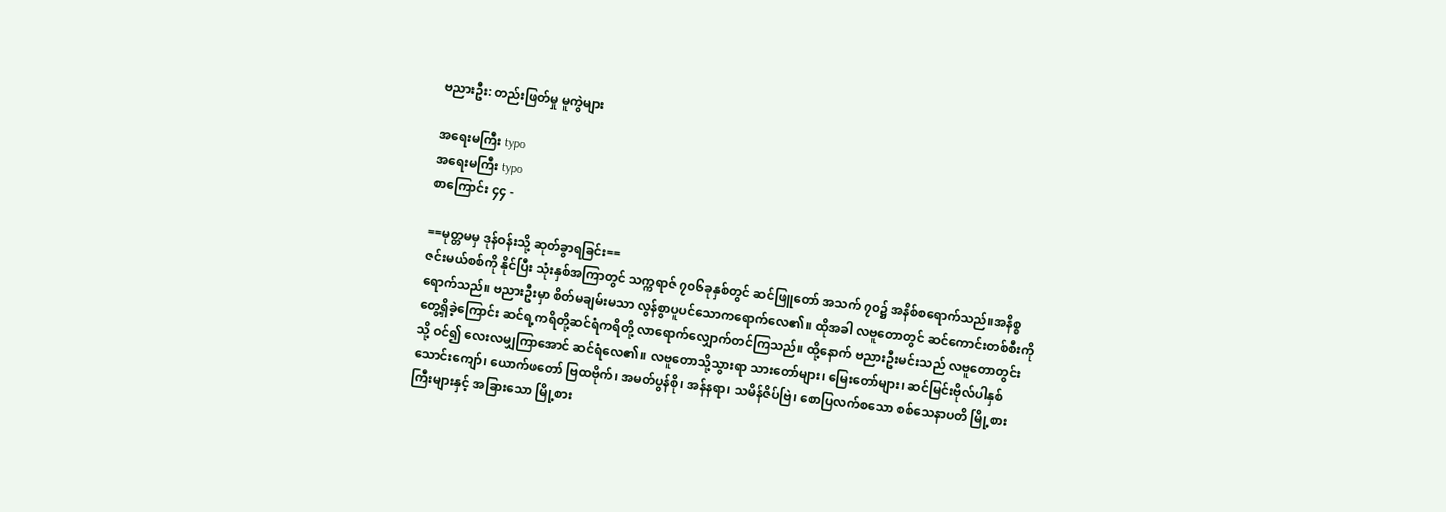ဗညားဦး: တည်းဖြတ်မှု မူကွဲများ

အရေးမကြီး typo
အရေးမကြီး typo
စာကြောင်း ၄၄ -

==မုတ္တမမှ ဒုန်ဝန်းသို့ ဆုတ်ခွာရခြင်း==
ဇင်းမယ်စစ်ကို နိုင်ပြီး သုံးနှစ်အကြာတွင် သက္ကရာဇ် ၇၀၆ခုနှစ်တွင် ဆင်ဖြူတော် အသက် ၇၀၌ အနိစ်စရောက်သည်။အနိစ္စရောက်သည်။ ဗညားဦးမှာ စိတ်မချမ်းမသာ လွန်စွာပူပင်သောကရောက်လေ၏။ ထိုအခါ လဗူတောတွင် ဆင်ကောင်းတစ်စီးကိုတွေ့ရှိခဲ့ကြောင်း ဆင်ရ့ကရိတို့ဆင်ရံကရိတို့ လာရောက်လျှောက်တင်ကြသည်။ ထို့နောက် ဗညားဦးမင်းသည် လဗူတောတွင်းသို့ ဝင်၍ လေးလမျှကြာအောင် ဆင်ရံလေ၏။ လဗူတောသို့သွားရာ သားတော်များ၊ မြေးတော်များ၊ ဆင်မြင်းဗိုလ်ပါနှစ်သောင်းကျော်၊ ယောက်ဖတော် ဗြထဗိုက်၊ အမတ်ပွန်စို၊ အန်နရာ၊ သမိန်ဇိပ်ဗြဲ၊ စောပြလက်စသော စစ်သေနာပတိ မြို့စားကြီးများနှင့် အခြားသော မြို့စား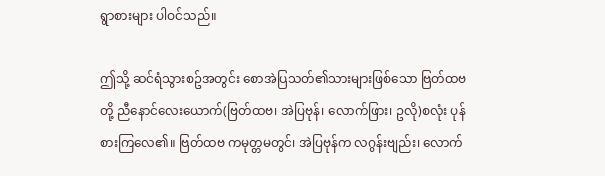ရွာစားများ ပါဝင်သည်။

ဤသို့ ဆင်ရံသွားစဥ်အတွင်း စောအဲပြသတ်၏သားများဖြစ်သော ဗြတ်ထဗတို့ ညီနောင်လေးယောက်(ဗြတ်ထဗ၊ အဲပြဗုန်၊ လောက်ဖြား၊ ဥလို)စလုံး ပုန်စားကြလေ၏။ ဗြတ်ထဗ ကမုတ္တမတွင်၊ အဲပြဗုန်က လဂွန်းဗျည်း၊ လောက်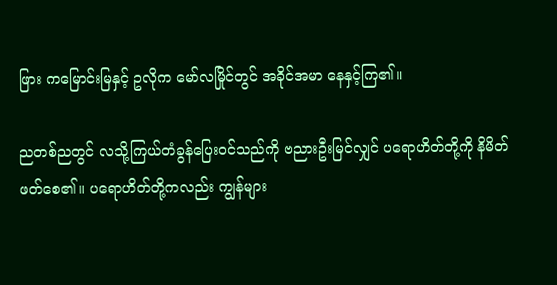ဖြား ကမြောင်းမြနှင့် ဥလိုက မော်လမြိုင်တွင် အခိုင်အမာ နေနှင့်ကြ၏။

ညတစ်ညတွင် လသို့ကြယ်တံခွန်ပြေးဝင်သည်ကို ဗညားဦးမြင်လျှင် ပရောဟိတ်တို့ကို နိမိတ်ဖတ်စေ၏။ ပရောဟိတ်တို့ကလည်း ကျွန်များ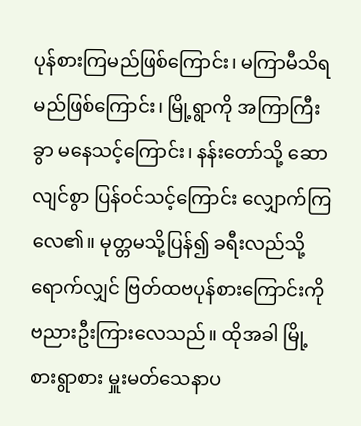ပုန်စားကြမည်ဖြစ်ကြောင်း၊ မကြာမီသိရမည်ဖြစ်ကြောင်း၊ မြို့ရွာကို အကြာကြီးခွာ မနေသင့်ကြောင်း၊ နန်းတော်သို့ ဆောလျင်စွာ ပြန်ဝင်သင့်ကြောင်း လျှောက်ကြလေ၏။ မုတ္တမသို့ပြန်၍ ခရီးလည်သို့ရောက်လျှင် ဗြတ်ထဗပုန်စားကြောင်းကို ဗညားဦးကြားလေသည်။ ထိုအခါ မြို့စားရွာစား မှူးမတ်သေနာပ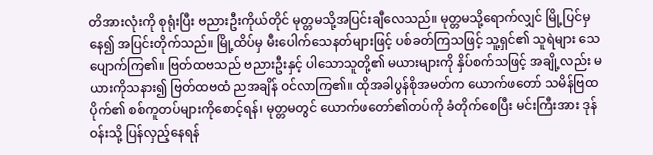တိအားလုံးကို စုရုံးပြီး ဗညားဦးကိုယ်တိုင် မုတ္တမသို့အပြင်းချီလေသည်။ မုတ္တမသို့ရောက်လျှင် မြို့ပြင်မှနေ၍ အပြင်းတိုက်သည်။ မြို့ထိပ်မှ မီးပေါက်သေနတ်များဖြင့် ပစ်ခတ်ကြသဖြင့် သူ့ရှင်၏ သူရဲများ သေပျောက်ကြ၏။ ဗြတ်ထဗသည် ဗညားဦးနှင့် ပါသောသူတို့၏ မယားများကို နှိပ်စက်သဖြင့် အချို့လည်း မယားကိုသနား၍ ဗြတ်ထဗထံ ညအချိန် ဝင်လာကြ၏။ ထိုအခါပွန်စိုအမတ်က ယောက်ဖတော် သမိန်ဗြထပိုက်၏ စစ်ကူတပ်များကိုစောင့်ရန်၊ မုတ္တမတွင် ယောက်ဖတော်၏တပ်ကို ခံတိုက်စေပြီး မင်းကြီးအား ဒုန်ဝန်းသို့ ပြန်လှည့်နေရန်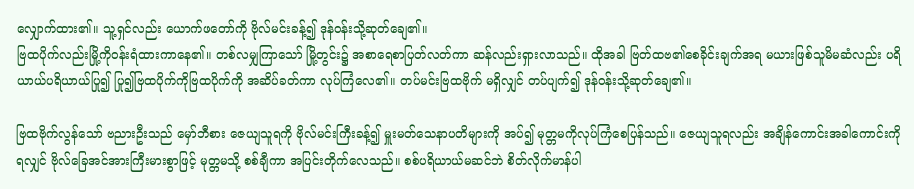လျှောက်ထား၏။ သူ့ရှင်လည်း ယောက်ဖတော်ကို ဗိုလ်မင်းခန့်၍ ဒုန်ဝန်းသို့ဆုတ်ချေ၏။
ဗြထပိုက်လည်းမြို့ကိုဝန်းရံထားကာနေ၏။ တစ်လမျှကြာသော် မြို့တွင်း၌ အစာရေစာပြတ်လတ်ကာ ဆန်လည်းရှားလာသည်။ ထိုအခါ ဗြတ်ထဗ၏စေခိုင်းချက်အရ မယားဖြစ်သူမိမဆံလည်း ပရိယာယ်ပရိယာယ်ပြု၍ ပြု၍ဗြထပိုက်ကိုဗြထပိုက်ကို အဆိပ်ခတ်ကာ လုပ်ကြံလေ၏။ တပ်မင်းဗြထဗိုက် မရှိလျှင် တပ်ပျက်၍ ဒုန်ဝန်းသို့ဆုတ်ချေ၏။

ဗြထဗိုက်လွန်သော် ဗညားဦးသည် မှော်ဘီစား ဇေယျသူရကို ဗိုလ်မင်းကြီးခန့်၍ မှူးမတ်သေနာပတိများကို အပ်၍ မုတ္တမကိုလုပ်ကြံစေပြန်သည်။ ဇေယျသူရလည်း အချိန်ကောင်းအခါကောင်းကိုရလျှင် ဗိုလ်ခြေအင်အားကြီးမားစွာဖြင့် မုတ္တမသို့ စစ်ချီကာ အပြင်းတိုက်လေသည်။ စစ်ပရိယာယ်မဆင်ဘဲ စိတ်လိုက်မာန်ပါ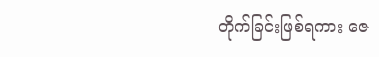တိုက်ခြင်းဖြစ်ရကား ဇေ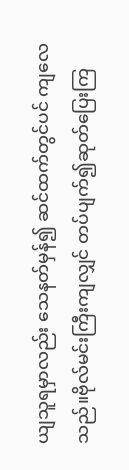ယျသူရမှာလည်း သေနတ်မှန်၍ ဆင်ထက်တွင်ပင် ကျလေသည်။ဗိုလ်မင်းကြီးကျလျှင် တပ်ပျက်၍ဆုတ်ပြေးကြ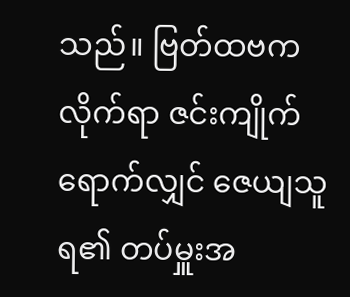သည်။ ဗြတ်ထဗကလိုက်ရာ ဇင်းကျိုက်ရောက်လျှင် ဇေယျသူရ၏ တပ်မှူးအ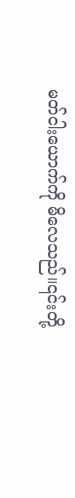မတ်ငါးယောက်ကို မိလေသည်။၎င်းတို့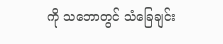ကို သဘောတွင် သံခြေချင်း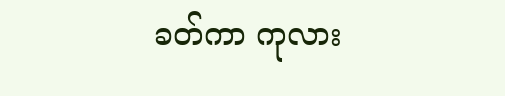ခတ်ကာ ကုလား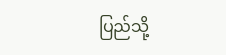ပြည်သို့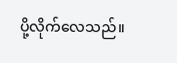ပို့လိုက်လေသည်။